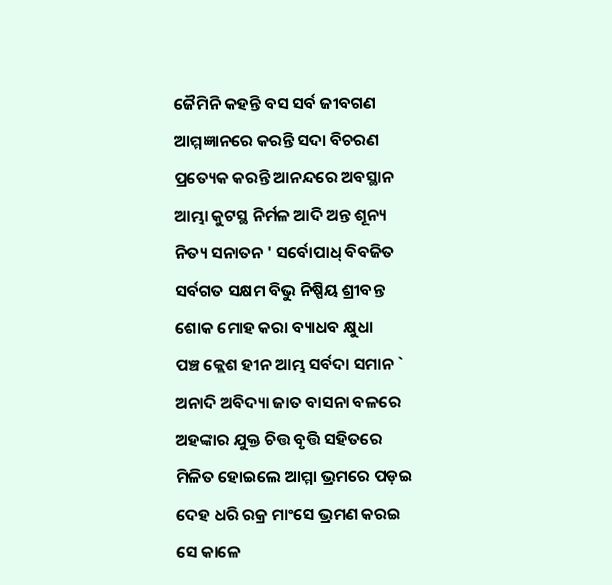ଜୈମିନି କହନ୍ତି ବସ ସର୍ବ ଜୀବଗଣ
ଆମ୍ମଜ୍ଞାନରେ କରନ୍ତି ସଦା ବିଚରଣ
ପ୍ରତ୍ୟେକ କରନ୍ତି ଆନନ୍ଦରେ ଅବସ୍ଥାନ
ଆମ୍ଭା କୁଟସ୍ଥ ନିର୍ମଳ ଆଦି ଅନ୍ତ ଶୂନ୍ୟ
ନିତ୍ୟ ସନାତନ ' ସର୍ବୋପାଧ୍ ବିବଜିତ
ସର୍ବଗତ ସକ୍ଷମ ବିଭୁ ନିଷ୍ପିୟ ଶ୍ରୀବନ୍ତ
ଶୋକ ମୋହ କରା ବ୍ୟାଧବ କ୍ଷୁଧା
ପଞ୍ଚ କ୍ଲେଶ ହୀନ ଆମ୍ଭ ସର୍ବଦା ସମାନ `
ଅନାଦି ଅବିଦ୍ୟା ଜାତ ବାସନା ବଳରେ
ଅହଙ୍କାର ଯୁକ୍ତ ଚିତ୍ତ ବୃତ୍ତି ସହିତରେ
ମିଳିତ ହୋଇଲେ ଆମ୍ମା ଭ୍ରମରେ ପଡ଼ଇ
ଦେହ ଧରି ରକ୍ର ମାଂସେ ଭ୍ରମଣ କରଇ
ସେ କାଳେ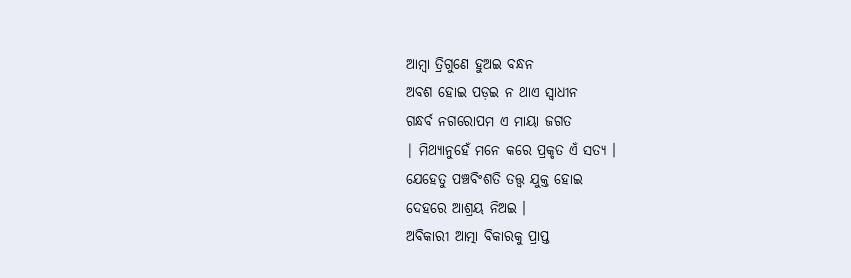ଆମ୍ବା ତ୍ରିଗୁଣେ ହୁଅଇ ବନ୍ଧନ
ଅବଶ ହୋଇ ପଡ଼ଇ ନ ଥାଏ ସ୍ଵାଧୀନ
ଗନ୍ଧର୍ବ ନଗରୋପମ ଏ ମାୟା ଜଗତ
| ମିଥ୍ୟାନୁହେଁ ମନେ କରେ ପ୍ରକୃତ ଏଁ ସତ୍ୟ ।
ଯେହେତୁ ପଞ୍ଚବିଂଶତି ତତ୍ତ୍ବ ଯୁକ୍ତ ହୋଇ
ଦେହରେ ଆଶ୍ରୟ ନିଅଇ ।
ଅବିକାରୀ ଆତ୍ମା ବିକାରକୁ ପ୍ରାପ୍ତ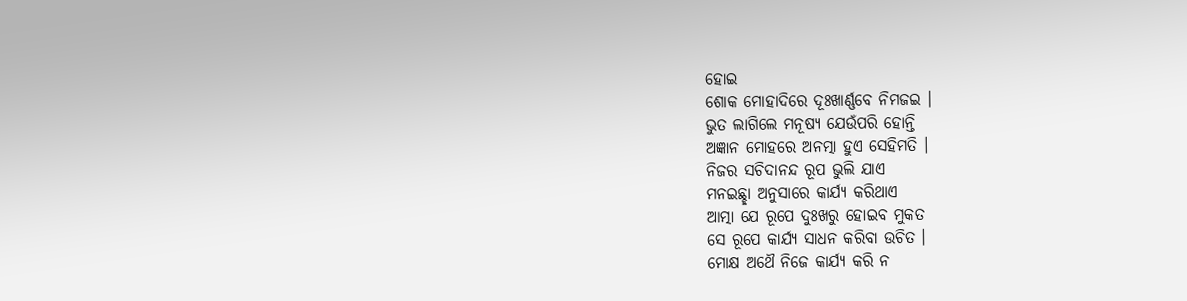ହୋଇ
ଶୋକ ମୋହାଦିରେ ଦୂଃଖାର୍ଣ୍ଣବେ ନିମଜଇ ।
ଭୁତ ଲାଗିଲେ ମନୂଷ୍ୟ ଯେଉଁପରି ହୋନ୍ତି
ଅଜ୍ଞାନ ମୋହରେ ଅନତ୍ମା ହୁଏ ସେହିମତି ।
ନିଜର ସଚିଦାନନ୍ଦ ରୂପ ଭୁଲି ଯାଏ
ମନଇଛ୍ଛା ଅନୁସାରେ କାର୍ଯ୍ୟ କରିଥାଏ
ଆତ୍ମା ଯେ ରୂପେ ଦୁଃଖରୁ ହୋଇବ ମୁକତ
ସେ ରୂପେ କାର୍ଯ୍ୟ ସାଧନ କରିବା ଉଚିତ ।
ମୋକ୍ଷ ଅଥୈ ନିଜେ କାର୍ଯ୍ୟ କରି ନ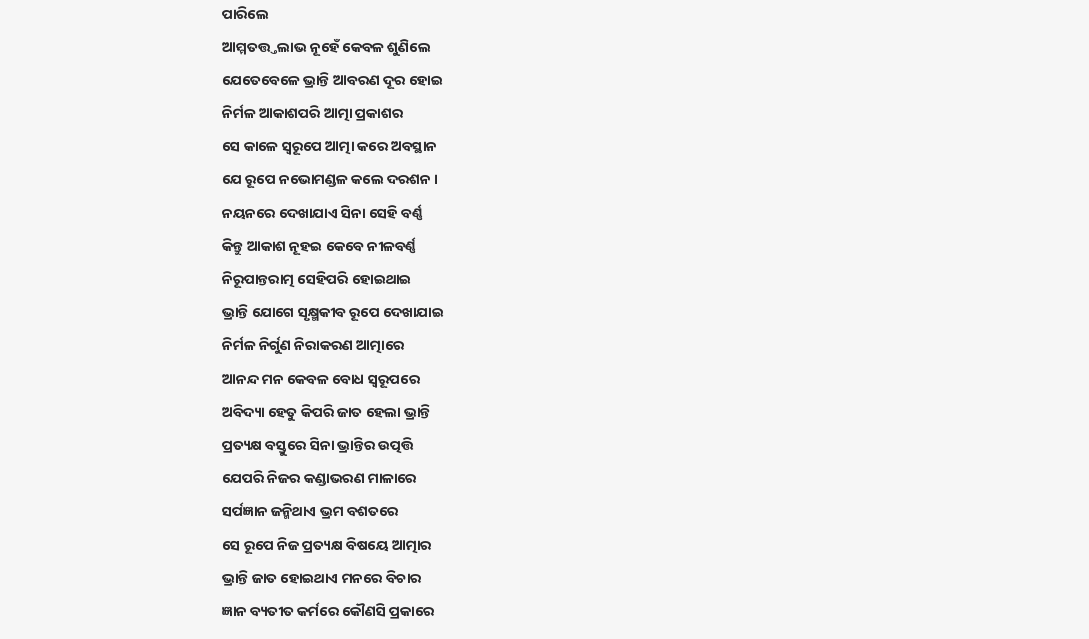ପାରିଲେ
ଆମ୍ମତତ୍ତ୍ତଲାଭ ନୂହେଁ କେବଳ ଶୁଣିଲେ
ଯେତେବେଳେ ଭ୍ରାନ୍ତି ଆବରଣ ଦୂର ହୋଇ
ନିର୍ମଳ ଆକାଶପରି ଆତ୍ମା ପ୍ରକାଶର
ସେ କାଳେ ସ୍ଵରୂପେ ଆତ୍ମା କରେ ଅବସ୍ଥାନ
ଯେ ରୂପେ ନଭୋମଣ୍ଡଳ କଲେ ଦରଶନ ।
ନୟନରେ ଦେଖାଯାଏ ସିନା ସେହି ବର୍ଣ୍ଣ
କିନ୍ତୁ ଆକାଶ ନୂହଇ କେବେ ନୀଳବର୍ଣ୍ଣ
ନିରୂପାନ୍ତରାତ୍ମ ସେହିପରି ହୋଇଥାଇ
ଭ୍ରାନ୍ତି ଯୋଗେ ସୃକ୍ଷ୍ମକୀବ ରୂପେ ଦେଖାଯାଇ
ନିର୍ମଳ ନିର୍ଗୁଣ ନିରାକରଣ ଆତ୍ମାରେ
ଆନନ୍ଦ ମନ କେବଳ ବୋଧ ସ୍ଵରୂପରେ
ଅବିଦ୍ୟା ହେତୁ କିପରି ଜାତ ହେଲା ଭ୍ରାନ୍ତି
ପ୍ରତ୍ୟକ୍ଷ ବସ୍ତୁରେ ସିନା ଭ୍ରାନ୍ତିର ଉତ୍ପତ୍ତି
ଯେପରି ନିଜର କଣ୍ଡାଭରଣ ମାଳାରେ
ସର୍ପଜ୍ଞାନ ଜନ୍ମିଥାଏ ଭ୍ରମ ବଶତରେ
ସେ ରୂପେ ନିଜ ପ୍ରତ୍ୟକ୍ଷ ବିଷୟେ ଆତ୍ମାର
ଭ୍ରାନ୍ତି ଜାତ ହୋଇଥାଏ ମନରେ ବିଚାର
ଜ୍ଞାନ ବ୍ୟତୀତ କର୍ମରେ କୌଣସି ପ୍ରକାରେ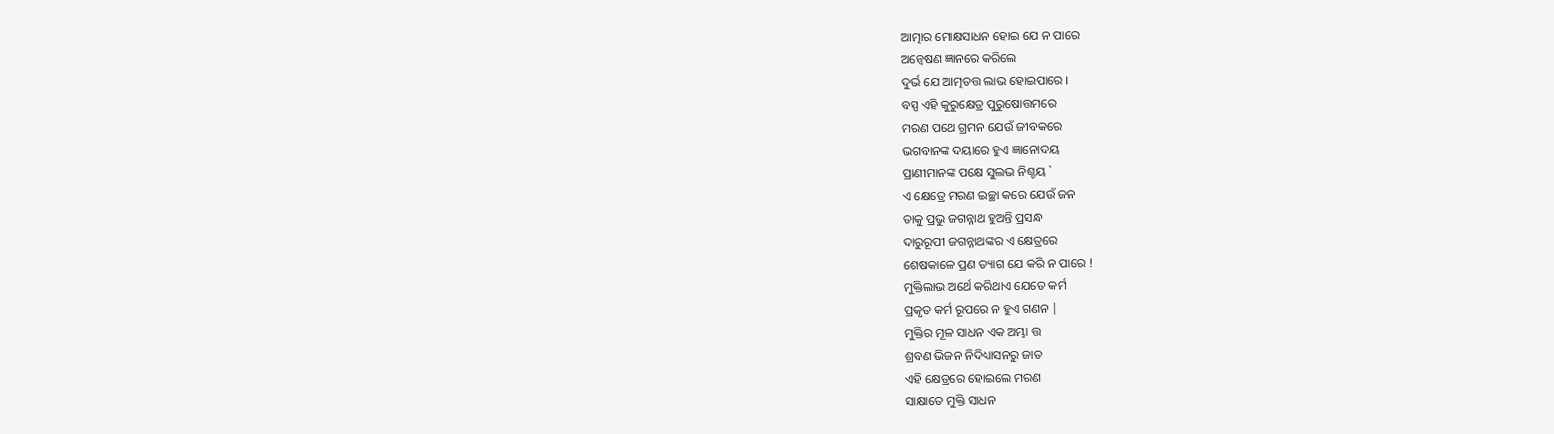ଆତ୍ମାର ମୋକ୍ଷସାଧନ ହୋଇ ଯେ ନ ପାରେ
ଅନ୍ବେଷଣ ଜ୍ଞାନରେ କରିଲେ
ଦୁର୍ଭ ଯେ ଆତ୍ମତତ୍ତ ଲାଭ ହୋଇପାରେ ।
ବସ୍ପ ଏହି କୁରୁକ୍ଷେତ୍ର ପୁରୁଷୋତ୍ତମରେ
ମରଣ ପଥେ ଗ୍ରମନ ଯେଉଁ ଜୀବକରେ
ଭଗବାନଙ୍କ ଦୟାରେ ହୁଏ ଜ୍ଞାନୋଦୟ
ପ୍ରାଣୀମାନଙ୍କ ପକ୍ଷେ ସୁଲଭ ନିଶ୍ଚୟ `
ଏ କ୍ଷେତ୍ରେ ମରଣ ଇଚ୍ଛା କରେ ଯେଉଁ ଜନ
ତାକୁ ପ୍ରଭୁ ଜଗନ୍ନାଥ ହୁଅନ୍ତି ପ୍ରସନ୍ଧ
ଦାରୁରୂପୀ ଜଗନ୍ନାଥଙ୍କର ଏ କ୍ଷେତ୍ରରେ
ଶେଷକାଳେ ପ୍ରଣ ତ୍ୟାଗ ଯେ କରି ନ ପାରେ !
ମୁକ୍ତିଲାଭ ଅର୍ଥେ କରିଥାଏ ଯେତେ କର୍ମ
ପ୍ରକୃତ କର୍ମ ରୂପରେ ନ ହୁଏ ଗଣନ |
ମୁକ୍ତିର ମୂଳ ସାଧନ ଏକ ଅମ୍ଭା ତ୍ତ
ଶ୍ରବଣ ଭିଜନ ନିଦିଧ୍ୟାସନରୁ ଜାତ
ଏହି କ୍ଷେତ୍ରରେ ହୋଇଲେ ମରଣ
ସାକ୍ଷାତେ ମୁକ୍ତି ସାଧନ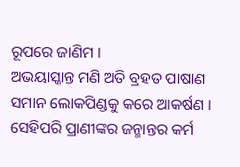ରୂପରେ ଜାଣିମ ।
ଅଭୟାସ୍କାନ୍ତ ମଣି ଅତି ବ୍ରହତ ପାଷାଣ
ସମାନ ଲୋକପିଣ୍ଡକୁ କରେ ଆକର୍ଷଣ ।
ସେହିପରି ପ୍ରାଣୀଙ୍କର ଜନ୍ମାନ୍ତର କର୍ମ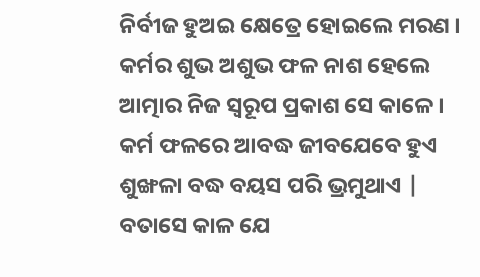ନିର୍ବୀଜ ହୁଅଇ କ୍ଷେତ୍ରେ ହୋଇଲେ ମରଣ ।
କର୍ମର ଶୁଭ ଅଶୁଭ ଫଳ ନାଶ ହେଲେ
ଆତ୍ମାର ନିଜ ସ୍ଵରୂପ ପ୍ରକାଶ ସେ କାଳେ ।
କର୍ମ ଫଳରେ ଆବଦ୍ଧ ଜୀବଯେବେ ହୁଏ
ଶୁଙ୍ଖଳା ବଦ୍ଧ ବୟସ ପରି ଭ୍ରମୁଥାଏ |
ବତାସେ କାଳ ଯେ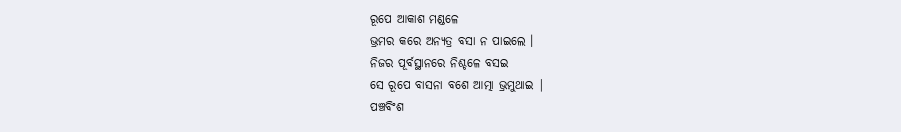ରୂପେ ଆକାଶ ମଣ୍ଡଳେ
ଭ୍ରମର କରେ ଅନ୍ୟତ୍ର ବସା ନ ପାଇଲେ ।
ନିଜର ପୂର୍ବସ୍ଥାନରେ ନିଶ୍ଚଳେ ବସଇ
ସେ ରୂପେ ବାସନା ବଶେ ଆତ୍ମା ଭ୍ରମୁଥାଇ |
ପଞ୍ଚବିଂଶ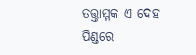ତତ୍ତ୍ତାମ୍ମକ ଏ ଦେହ ପିଣ୍ଡରେ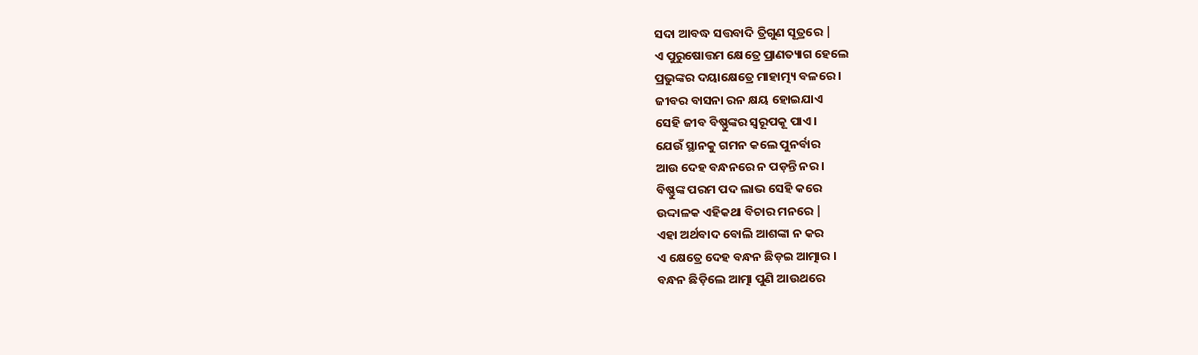ସଦା ଆବଦ୍ଧ ସତ୍ତବାଦି ତ୍ରିଗୁଣ ସୂତ୍ରରେ |
ଏ ପୁରୁଷୋତ୍ତମ କ୍ଷେତ୍ରେ ପ୍ରାଣତ୍ୟାଗ ହେଲେ
ପ୍ରଭୁଙ୍କର ଦୟାକ୍ଷେତ୍ରେ ମାହାତ୍ମ୍ୟ ବଳରେ ।
ଜୀବର ବାସନା ରନ କ୍ଷୟ ହୋଇଯାଏ
ସେହି ଜୀବ ବିଷ୍ଣୁଙ୍କର ସ୍ଵରୂପକୂ ପାଏ ।
ଯେଉଁ ସ୍ଥାନକୁ ଗମନ କଲେ ପୁନର୍ବାର
ଆଉ ଦେହ ବନ୍ଧନରେ ନ ପଡ଼ନ୍ତି ନର ।
ବିଷ୍ଣୁଙ୍କ ପରମ ପଦ ଲାଭ ସେହି କରେ
ଉଦ୍ଦାଳକ ଏହିକଥା ବିଚାର ମନରେ |
ଏହା ଅର୍ଥବାଦ ବୋଲି ଆଶଙ୍କା ନ କର
ଏ କ୍ଷେତ୍ରେ ଦେହ ବନ୍ଧନ ଛିଡ଼ଇ ଆତ୍ମାର ।
ବନ୍ଧନ ଛିଡ଼ିଲେ ଆତ୍ମା ପୁଣି ଆଉଥରେ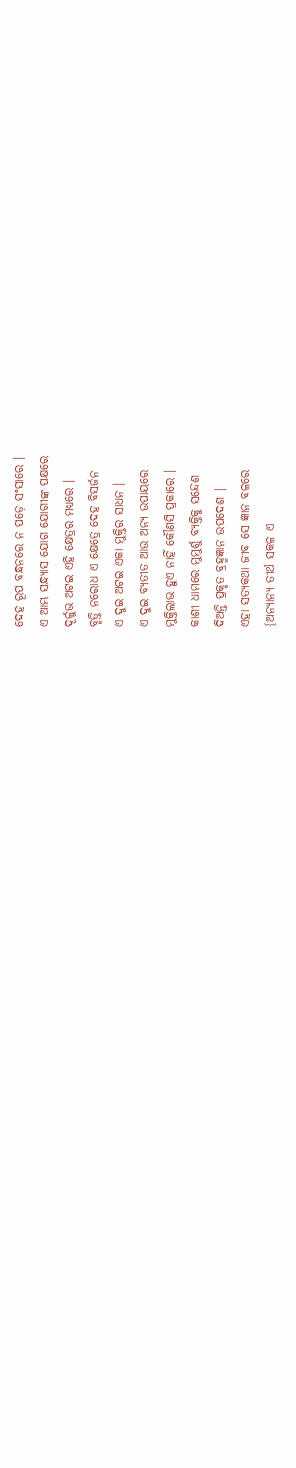ଦେହ ରୂପ ବନ୍ଧନରେ ନ ପଡ଼େ ସଂସାରେ ।
ଏ ଆମ୍ଭ ସନ୍ଧ୍ଯାସ ଯୋଗ ଯୋଗୀଙ୍କ ପକ୍ଷରେ
ଦୂର୍ଳୁଭ ଅଟଇ ଏହି କ୍ଷେତ୍ରର ମଧ୍ୟରେ ।
ବୃତ୍ତି ନରୋଧ ଏ କ୍ଷେତ୍ରେ ଦେହ ବିସର୍ଜନ
ଏ ଦୁଇ ଅଟଇ ଏକା ମୁକ୍ତିର ସାଧନ ।
ଏ ଦୁଇ ବ୍ୟତୀତ ଆଉ ଅନ୍ୟ ଉପାୟରେ
ମୁକ୍ତିଲାଭ ହୁଏ ନାହିଁ କୌଣସି ପ୍ରକାରେ ।
କାଶୀ ଧାମରେ ମୁମୁର୍ଶୁ ବ୍ୟକ୍ତିକୁ ସନ୍ଦେଶ
ଦିଅନ୍ତି ପ୍ରକୃତ ବ୍ରହ୍ମଜ୍ଞାନ ଉପଦେଶ |
ଏହା ସତ୍ୟକଥା ଜୀବ ସେ ଜ୍ଞାନ ବଳରେ
{ଅନ୍ୟାନ୍ୟ ତୀର୍ଥ ସକଳ ଏ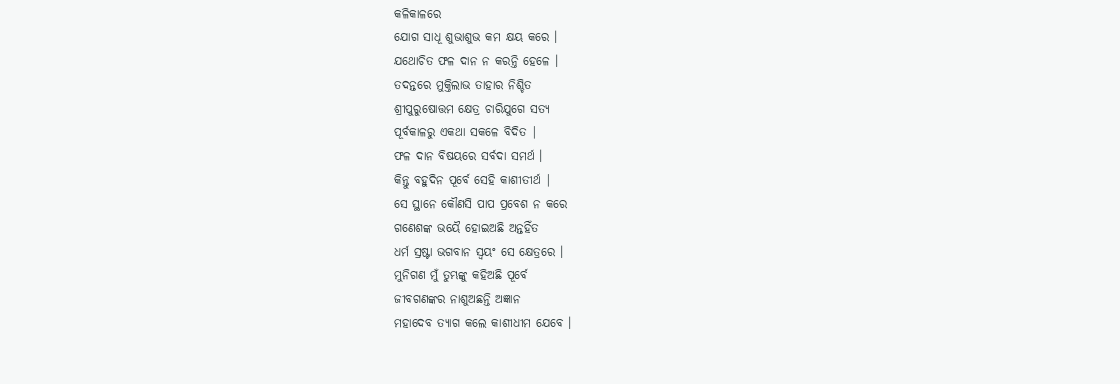କଳିକାଳରେ
ଯୋଗ ସାଧୂ ଶୁଭାଶୁଭ କମ କ୍ଷୟ କରେ ।
ଯଥୋଚିତ ଫଳ ଦାନ ନ କରନ୍ତି ହେଳେ ।
ତଦନ୍ତରେ ମୁକ୍ତିଲାଭ ତାହାର ନିଶ୍ଚିତ
ଶ୍ରୀପୁରୁଷୋତ୍ତମ କ୍ଷେତ୍ର ଚାରିଯୁଗେ ସତ୍ୟ
ପୂର୍ବକାଳରୁ ଏକଥା ସକଳେ ବିଦିତ |
ଫଳ ଦାନ ବିଷୟରେ ସର୍ବଦା ସମର୍ଥ ।
କିନ୍ତୁ ବହୁଦିନ ପୂର୍ବେ ସେହି କାଶୀତୀର୍ଥ |
ସେ ସ୍ଥାନେ କୌଣସି ପାପ ପ୍ରବେଶ ନ କରେ
ଗଣେଶଙ୍କ ଭୟୈ ହୋଇଅଛି ଅନ୍ତହିଁତ
ଧର୍ମ ସ୍ରଷ୍ଟା ଭଗବାନ ସ୍ଵୟଂ ସେ କ୍ଷେତ୍ରରେ ।
ମୁନିଗଣ ମୁଁ ତୁମ୍ଭଙ୍କୁ କହିଅଛି ପୂର୍ବେ
ଜୀବଗଣଙ୍କର ନାଶୁଅଛନ୍ତି ଅଜ୍ଞାନ
ମହାଦେବ ତ୍ୟାଗ କଲେ କାଶୀଧୀମ ଯେବେ ।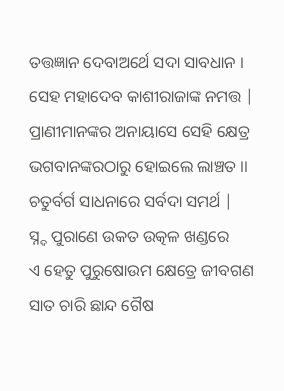ତତ୍ତଜ୍ଞାନ ଦେବାଅର୍ଥେ ସଦା ସାବଧାନ ।
ସେହ ମହାଦେବ କାଶୀରାଜାଙ୍କ ନମତ୍ତ |
ପ୍ରାଣୀମାନଙ୍କର ଅନାୟାସେ ସେହି କ୍ଷେତ୍ର
ଭଗବାନଙ୍କରଠାରୁ ହୋଇଲେ ଲାଞ୍ଚତ ।।
ଚତୁର୍ବର୍ଗ ସାଧନାରେ ସର୍ବଦା ସମର୍ଥ |
ସ୍ନ୍ଦ ପୁରାଣେ ଉକତ ଉତ୍କଳ ଖଣ୍ଡରେ
ଏ ହେତୁ ପୁରୁଷୋଉମ କ୍ଷେତ୍ରେ ଜୀବଗଣ
ସାତ ଚାରି ଛାନ୍ଦ ଗୈଷ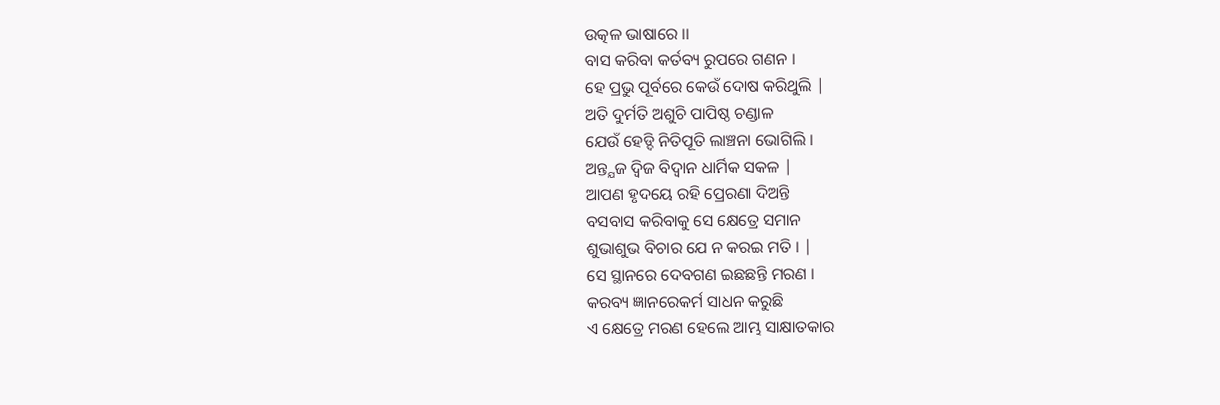ଉତ୍କଳ ଭାଷାରେ ।।
ବାସ କରିବା କର୍ତବ୍ୟ ରୁପରେ ଗଣନ ।
ହେ ପ୍ରଭୁ ପୂର୍ବରେ କେଉଁ ଦୋଷ କରିଥୁଲି |
ଅତି ଦୁର୍ମତି ଅଶୁଚି ପାପିଷ୍ଠ ଚଣ୍ଡାଳ
ଯେଉଁ ହେଡ୍ଦି ନିତିପୂତି ଲାଞ୍ଚନା ଭୋଗିଲି ।
ଅନ୍ତ୍ଯଜ ଦ୍ଵିଜ ବିଦ୍ଵାନ ଧାର୍ମିକ ସକଳ |
ଆପଣ ହୃଦୟେ ରହି ପ୍ରେରଣା ଦିଅନ୍ତି
ବସବାସ କରିବାକୁ ସେ କ୍ଷେତ୍ରେ ସମାନ
ଶୁଭାଶୁଭ ବିଚାର ଯେ ନ କରଇ ମତି । |
ସେ ସ୍ଥାନରେ ଦେବଗଣ ଇଛଛନ୍ତି ମରଣ ।
କରବ୍ୟ ଜ୍ଞାନରେକର୍ମ ସାଧନ କରୁଛି
ଏ କ୍ଷେତ୍ରେ ମରଣ ହେଲେ ଆମ୍ଭ ସାକ୍ଷାତକାର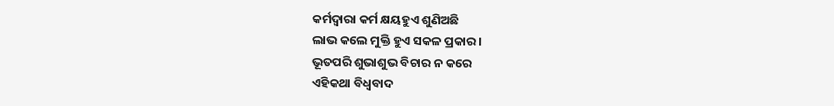କର୍ମଦ୍ଵାରା କର୍ମ କ୍ଷୟହୁଏ ଶୁଣିଅଛି
ଲାଭ କଲେ ମୁକ୍ତି ହୁଏ ସକଳ ପ୍ରକାର ।
ଭୂତପରି ଶୁଭାଶୁଭ ବିଚାର ନ କରେ
ଏହିକଥା ବିଧ୍ଵବାଦ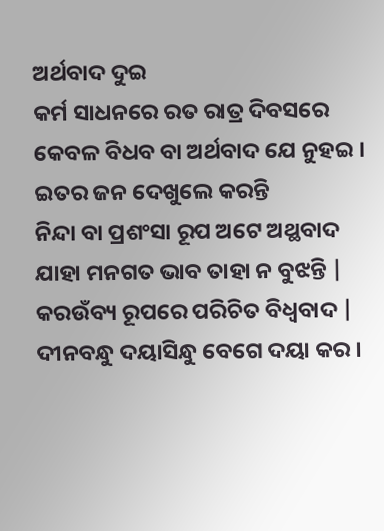ଅର୍ଥବାଦ ଦୁଇ
କର୍ମ ସାଧନରେ ରତ ରାତ୍ର ଦିବସରେ
କେବଳ ବିଧବ ବା ଅର୍ଥବାଦ ଯେ ନୁହଇ ।
ଇତର ଜନ ଦେଖୁଲେ କରନ୍ତି
ନିନ୍ଦା ବା ପ୍ରଶଂସା ରୂପ ଅଟେ ଅଥ୍ଥବାଦ
ଯାହା ମନଗତ ଭାବ ତାହା ନ ବୁଝନ୍ତି |
କରଉଁବ୍ୟ ରୂପରେ ପରିଚିତ ବିଧ୍ବବାଦ |
ଦୀନବନ୍ଧୁ ଦୟାସିନ୍ଧୁ ବେଗେ ଦୟା କର ।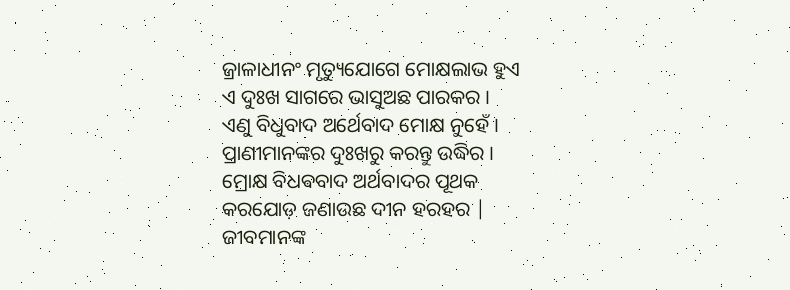ଜ୍ରାଳାଧୀନଂ ମୃତ୍ୟୁଯୋଗେ ମୋକ୍ଷଲାଭ ହୁଏ
ଏ ଦୁଃଖ ସାଗରେ ଭାସୁଅଛ ପାରକର ।
ଏଣୁ ବିଧୁବାଦ ଅର୍ଥେବାଦ ମୋକ୍ଷ ନୁହେଁ ।
ପ୍ରାଣୀମାନଙ୍କର ଦୁଃଖରୁ କରନ୍ତୁ ଉଦ୍ଧିର ।
ମ୍ରୋକ୍ଷ ବିଧଵବାଦ ଅର୍ଥବାଦର ପୂଥକ
କରଯୋଡ଼ ଜଣାଉଛ ଦୀନ ହରହର |
ଜୀବମାନଙ୍କ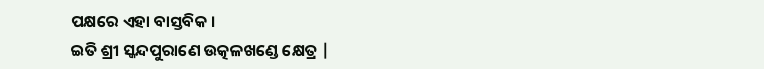ପକ୍ଷରେ ଏହା ବାସ୍ତବିକ ।
ଇତି ଶ୍ରୀ ସ୍କନ୍ଦପୁରାଣେ ଉତ୍କଳଖଣ୍ଡେ କ୍ଷେତ୍ର |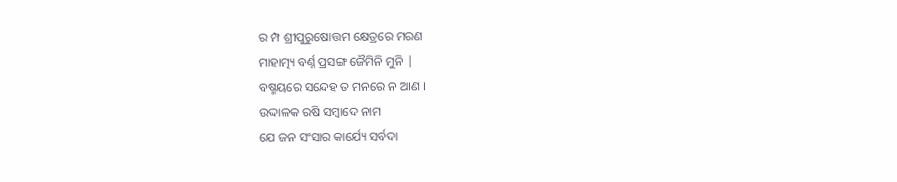ର ମ୍ପ ଶ୍ରୀପୁରୁଷୋତ୍ତମ କ୍ଷେତ୍ରରେ ମରଣ
ମାହାତ୍ମ୍ୟ ବର୍ଣ୍ନ ପ୍ରସଙ୍ଗ ଜୈମିନି ମୁନି |
ବଷ୍ମୟରେ ସନ୍ଦେହ ତ ମନରେ ନ ଆଣ ।
ଉଦ୍ଦାଳକ ରଷି ସମ୍ବାଦେ ନାମ
ଯେ ଜନ ସଂସାର କାର୍ଯ୍ୟେ ସର୍ବଦା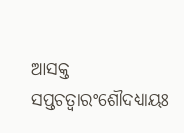ଆସକ୍ତ
ସପ୍ତଚତ୍ଵାରଂଶୌଦଧ୍ୟାୟଃ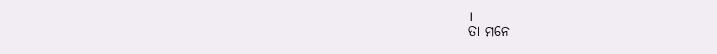।
ତା ମନେ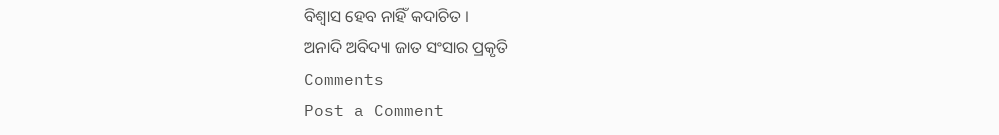ବିଶ୍ଵାସ ହେବ ନାହିଁ କଦାଚିତ ।
ଅନାଦି ଅବିଦ୍ୟା ଜାତ ସଂସାର ପ୍ରକୃତି
Comments
Post a Comment